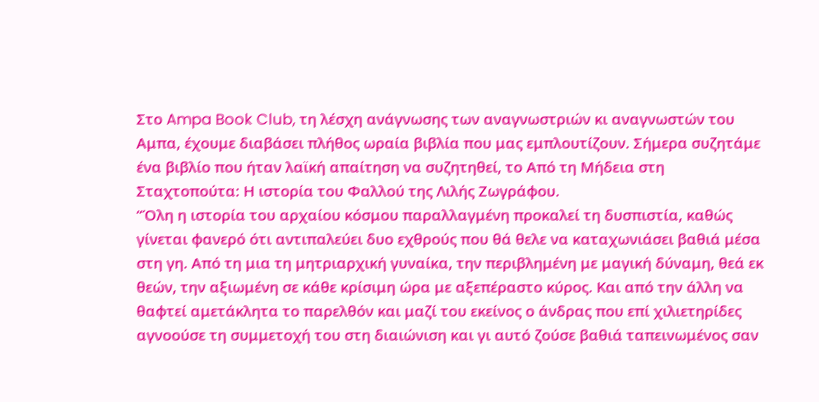Στο Ampa Book Club, τη λέσχη ανάγνωσης των αναγνωστριών κι αναγνωστών του Αμπα, έχουμε διαβάσει πλήθος ωραία βιβλία που μας εμπλουτίζουν. Σήμερα συζητάμε ένα βιβλίο που ήταν λαϊκή απαίτηση να συζητηθεί, το Από τη Μήδεια στη Σταχτοπούτα: Η ιστορία του Φαλλού της Λιλής Ζωγράφου.
“Όλη η ιστορία του αρχαίου κόσμου παραλλαγμένη προκαλεί τη δυσπιστία, καθώς γίνεται φανερό ότι αντιπαλεύει δυο εχθρούς που θά θελε να καταχωνιάσει βαθιά μέσα στη γη. Από τη μια τη μητριαρχική γυναίκα, την περιβλημένη με μαγική δύναμη, θεά εκ θεών, την αξιωμένη σε κάθε κρίσιμη ώρα με αξεπέραστο κύρος. Και από την άλλη να θαφτεί αμετάκλητα το παρελθόν και μαζί του εκείνος ο άνδρας που επί χιλιετηρίδες αγνοούσε τη συμμετοχή του στη διαιώνιση και γι αυτό ζούσε βαθιά ταπεινωμένος σαν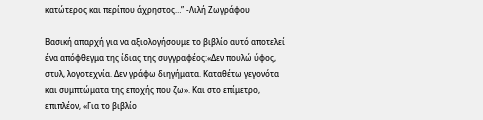κατώτερος και περίπου άχρηστος…” -Λιλή Ζωγράφου

Βασική απαρχή για να αξιολογήσουμε το βιβλίο αυτό αποτελεί ένα απόφθεγμα της ίδιας της συγγραφέος:«Δεν πουλώ ύφος, στυλ, λογοτεχνία. Δεν γράφω διηγήματα. Καταθέτω γεγονότα και συμπτώματα της εποχής που ζω». Και στο επίμετρο, επιπλέον, «Για το βιβλίο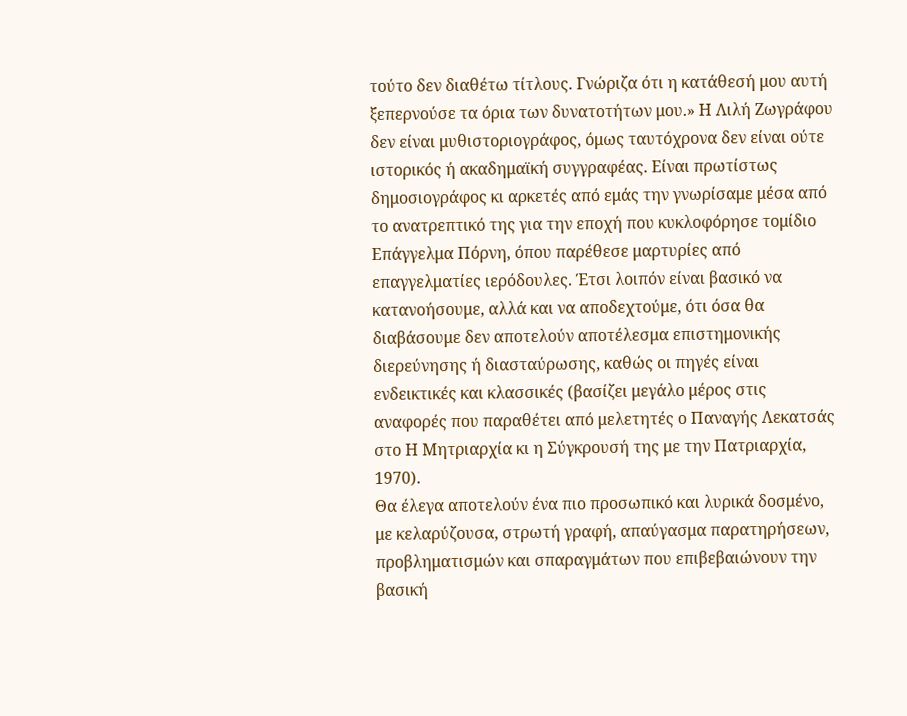τούτο δεν διαθέτω τίτλους. Γνώριζα ότι η κατάθεσή μου αυτή ξεπερνούσε τα όρια των δυνατοτήτων μου.» Η Λιλή Ζωγράφου δεν είναι μυθιστοριογράφος, όμως ταυτόχρονα δεν είναι ούτε ιστορικός ή ακαδημαϊκή συγγραφέας. Είναι πρωτίστως δημοσιογράφος κι αρκετές από εμάς την γνωρίσαμε μέσα από το ανατρεπτικό της για την εποχή που κυκλοφόρησε τομίδιο Επάγγελμα Πόρνη, όπου παρέθεσε μαρτυρίες από επαγγελματίες ιερόδουλες. Έτσι λοιπόν είναι βασικό να κατανοήσουμε, αλλά και να αποδεχτούμε, ότι όσα θα διαβάσουμε δεν αποτελούν αποτέλεσμα επιστημονικής διερεύνησης ή διασταύρωσης, καθώς οι πηγές είναι ενδεικτικές και κλασσικές (βασίζει μεγάλο μέρος στις αναφορές που παραθέτει από μελετητές ο Παναγής Λεκατσάς στο Η Μητριαρχία κι η Σύγκρουσή της με την Πατριαρχία, 1970).
Θα έλεγα αποτελούν ένα πιο προσωπικό και λυρικά δοσμένο, με κελαρύζουσα, στρωτή γραφή, απαύγασμα παρατηρήσεων, προβληματισμών και σπαραγμάτων που επιβεβαιώνουν την βασική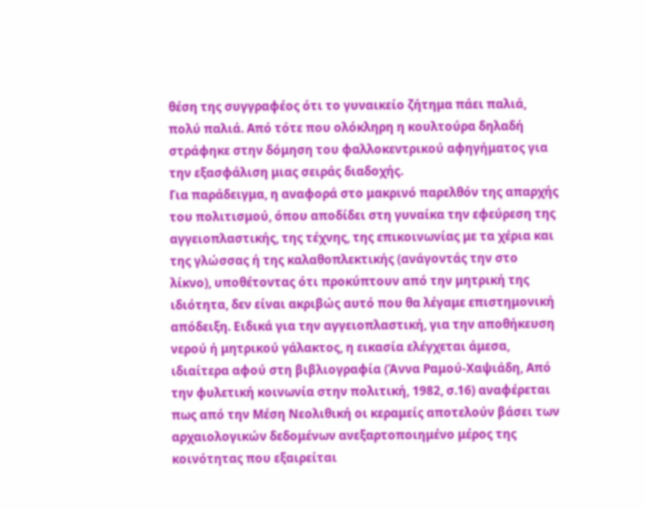θέση της συγγραφέος ότι το γυναικείο ζήτημα πάει παλιά, πολύ παλιά. Από τότε που ολόκληρη η κουλτούρα δηλαδή στράφηκε στην δόμηση του φαλλοκεντρικού αφηγήματος για την εξασφάλιση μιας σειράς διαδοχής.
Για παράδειγμα, η αναφορά στο μακρινό παρελθόν της απαρχής του πολιτισμού, όπου αποδίδει στη γυναίκα την εφεύρεση της αγγειοπλαστικής, της τέχνης, της επικοινωνίας με τα χέρια και της γλώσσας ή της καλαθοπλεκτικής (ανάγοντάς την στο λίκνο), υποθέτοντας ότι προκύπτουν από την μητρική της ιδιότητα, δεν είναι ακριβώς αυτό που θα λέγαμε επιστημονική απόδειξη. Ειδικά για την αγγειοπλαστική, για την αποθήκευση νερού ή μητρικού γάλακτος, η εικασία ελέγχεται άμεσα, ιδιαίτερα αφού στη βιβλιογραφία (Άννα Ραμού-Χαψιάδη, Από την φυλετική κοινωνία στην πολιτική, 1982, σ.16) αναφέρεται πως από την Μέση Νεολιθική οι κεραμείς αποτελούν βάσει των αρχαιολογικών δεδομένων ανεξαρτοποιημένο μέρος της κοινότητας που εξαιρείται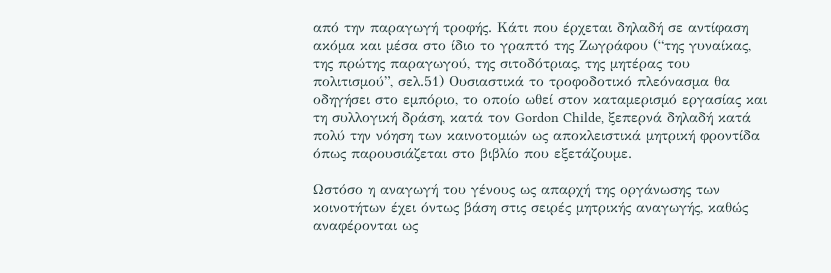από την παραγωγή τροφής. Κάτι που έρχεται δηλαδή σε αντίφαση ακόμα και μέσα στο ίδιο το γραπτό της Ζωγράφου (“της γυναίκας, της πρώτης παραγωγού, της σιτοδότριας, της μητέρας του πολιτισμού”, σελ.51) Ουσιαστικά το τροφοδοτικό πλεόνασμα θα οδηγήσει στο εμπόριο, το οποίο ωθεί στον καταμερισμό εργασίας και τη συλλογική δράση, κατά τον Gordon Childe, ξεπερνά δηλαδή κατά πολύ την νόηση των καινοτομιών ως αποκλειστικά μητρική φροντίδα όπως παρουσιάζεται στο βιβλίο που εξετάζουμε.

Ωστόσο η αναγωγή του γένους ως απαρχή της οργάνωσης των κοινοτήτων έχει όντως βάση στις σειρές μητρικής αναγωγής, καθώς αναφέρονται ως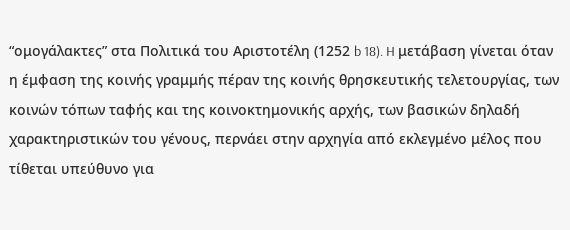“ομογάλακτες” στα Πολιτικά του Αριστοτέλη (1252 b 18). H μετάβαση γίνεται όταν η έμφαση της κοινής γραμμής πέραν της κοινής θρησκευτικής τελετουργίας, των κοινών τόπων ταφής και της κοινοκτημονικής αρχής, των βασικών δηλαδή χαρακτηριστικών του γένους, περνάει στην αρχηγία από εκλεγμένο μέλος που τίθεται υπεύθυνο για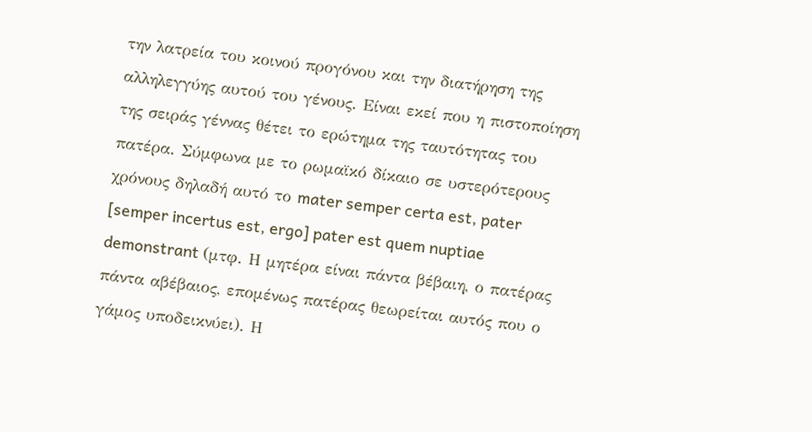την λατρεία του κοινού προγόνου και την διατήρηση της αλληλεγγύης αυτού του γένους. Είναι εκεί που η πιστοποίηση της σειράς γέννας θέτει το ερώτημα της ταυτότητας του πατέρα. Σύμφωνα με το ρωμαϊκό δίκαιο σε υστερότερους χρόνους δηλαδή αυτό το mater semper certa est, pater [semper incertus est, ergo] pater est quem nuptiae demonstrant (μτφ. Η μητέρα είναι πάντα βέβαιη, ο πατέρας πάντα αβέβαιος, επομένως πατέρας θεωρείται αυτός που ο γάμος υποδεικνύει). Η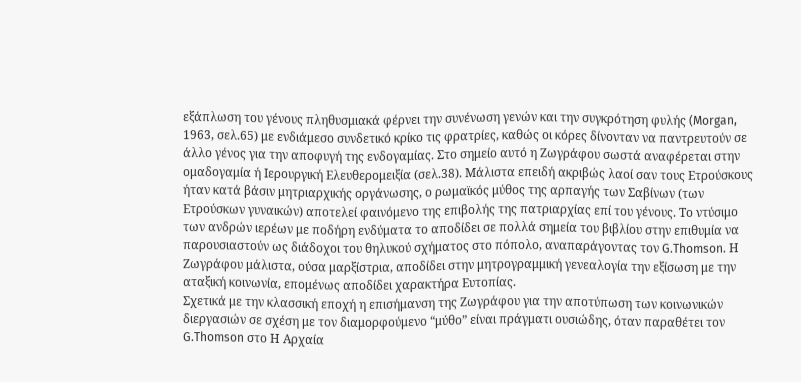εξάπλωση του γένους πληθυσμιακά φέρνει την συνένωση γενών και την συγκρότηση φυλής (Morgan, 1963, σελ.65) με ενδιάμεσο συνδετικό κρίκο τις φρατρίες, καθώς οι κόρες δίνονταν να παντρευτούν σε άλλο γένος για την αποφυγή της ενδογαμίας. Στο σημείο αυτό η Ζωγράφου σωστά αναφέρεται στην ομαδογαμία ή Ιερουργική Ελευθερομειξία (σελ.38). Μάλιστα επειδή ακριβώς λαοί σαν τους Ετρούσκους ήταν κατά βάσιν μητριαρχικής οργάνωσης, ο ρωμαϊκός μύθος της αρπαγής των Σαβίνων (των Ετρούσκων γυναικών) αποτελεί φαινόμενο της επιβολής της πατριαρχίας επί του γένους. Το ντύσιμο των ανδρών ιερέων με ποδήρη ενδύματα το αποδίδει σε πολλά σημεία του βιβλίου στην επιθυμία να παρουσιαστούν ως διάδοχοι του θηλυκού σχήματος στο πόπολο, αναπαράγοντας τον G.Thomson. Η Ζωγράφου μάλιστα, ούσα μαρξίστρια, αποδίδει στην μητρογραμμική γενεαλογία την εξίσωση με την αταξική κοινωνία, επομένως αποδίδει χαρακτήρα Ευτοπίας.
Σχετικά με την κλασσική εποχή η επισήμανση της Ζωγράφου για την αποτύπωση των κοινωνικών διεργασιών σε σχέση με τον διαμορφούμενο “μύθο” είναι πράγματι ουσιώδης, όταν παραθέτει τον G.Thomson στο Η Αρχαία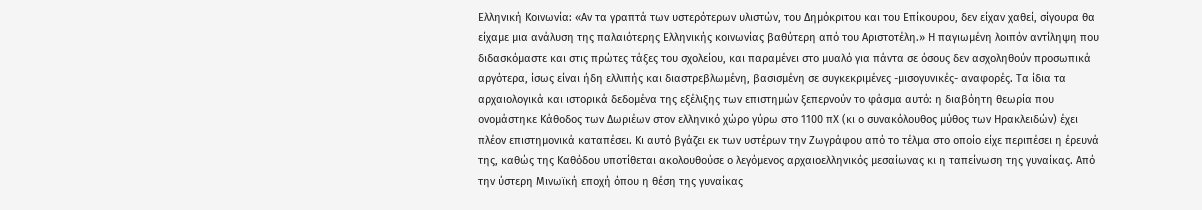Ελληνική Κοινωνία: «Αν τα γραπτά των υστερότερων υλιστών, του Δημόκριτου και του Επίκουρου, δεν είχαν χαθεί, σίγουρα θα είχαμε μια ανάλυση της παλαιότερης Ελληνικής κοινωνίας βαθύτερη από του Αριστοτέλη.» Η παγιωμένη λοιπόν αντίληψη που διδασκόμαστε και στις πρώτες τάξες του σχολείου, και παραμένει στο μυαλό για πάντα σε όσους δεν ασχοληθούν προσωπικά αργότερα, ίσως είναι ήδη ελλιπής και διαστρεβλωμένη, βασισμένη σε συγκεκριμένες -μισογυνικές- αναφορές. Τα ίδια τα αρχαιολογικά και ιστορικά δεδομένα της εξέλιξης των επιστημών ξεπερνούν το φάσμα αυτό: η διαβόητη θεωρία που ονομάστηκε Κάθοδος των Δωριέων στον ελληνικό χώρο γύρω στο 1100 πΧ (κι ο συνακόλουθος μύθος των Ηρακλειδών) έχει πλέον επιστημονικά καταπέσει. Κι αυτό βγάζει εκ των υστέρων την Ζωγράφου από το τέλμα στο οποίο είχε περιπέσει η έρευνά της, καθώς της Καθόδου υποτίθεται ακολουθούσε ο λεγόμενος αρχαιοελληνικός μεσαίωνας κι η ταπείνωση της γυναίκας. Από την ύστερη Μινωϊκή εποχή όπου η θέση της γυναίκας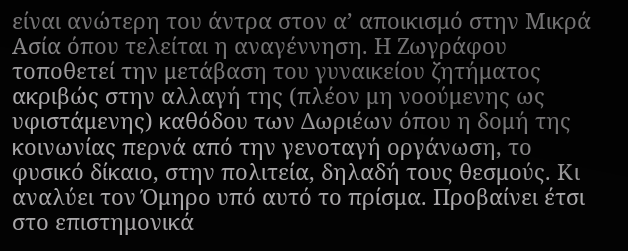είναι ανώτερη του άντρα στον α’ αποικισμό στην Μικρά Ασία όπου τελείται η αναγέννηση. Η Ζωγράφου τοποθετεί την μετάβαση του γυναικείου ζητήματος ακριβώς στην αλλαγή της (πλέον μη νοούμενης ως υφιστάμενης) καθόδου των Δωριέων όπου η δομή της κοινωνίας περνά από την γενοταγή οργάνωση, το φυσικό δίκαιο, στην πολιτεία, δηλαδή τους θεσμούς. Κι αναλύει τον Όμηρο υπό αυτό το πρίσμα. Προβαίνει έτσι στο επιστημονικά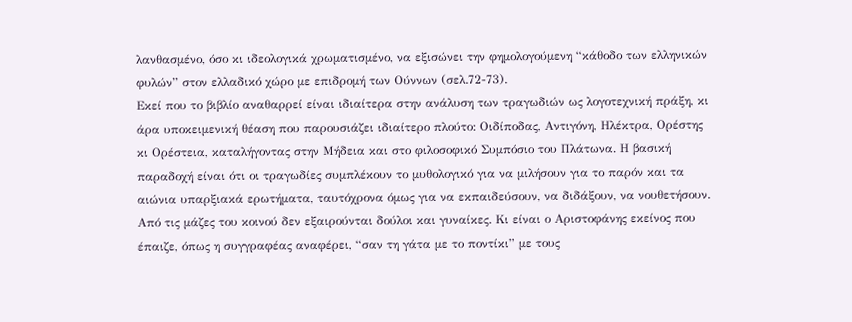λανθασμένο, όσο κι ιδεολογικά χρωματισμένο, να εξισώνει την φημολογούμενη “κάθοδο των ελληνικών φυλών” στον ελλαδικό χώρο με επιδρομή των Ούννων (σελ.72-73).
Εκεί που το βιβλίο αναθαρρεί είναι ιδιαίτερα στην ανάλυση των τραγωδιών ως λογοτεχνική πράξη, κι άρα υποκειμενική θέαση που παρουσιάζει ιδιαίτερο πλούτο: Οιδίποδας, Αντιγόνη, Ηλέκτρα, Ορέστης κι Ορέστεια, καταλήγοντας στην Μήδεια και στο φιλοσοφικό Συμπόσιο του Πλάτωνα. Η βασική παραδοχή είναι ότι οι τραγωδίες συμπλέκουν το μυθολογικό για να μιλήσουν για το παρόν και τα αιώνια υπαρξιακά ερωτήματα, ταυτόχρονα όμως για να εκπαιδεύσουν, να διδάξουν, να νουθετήσουν. Από τις μάζες του κοινού δεν εξαιρούνται δούλοι και γυναίκες. Κι είναι ο Αριστοφάνης εκείνος που έπαιζε, όπως η συγγραφέας αναφέρει, “σαν τη γάτα με το ποντίκι” με τους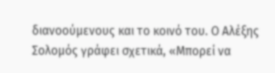διανοούμενους και το κοινό του. Ο Αλέξης Σολομός γράφει σχετικά, «Μπορεί να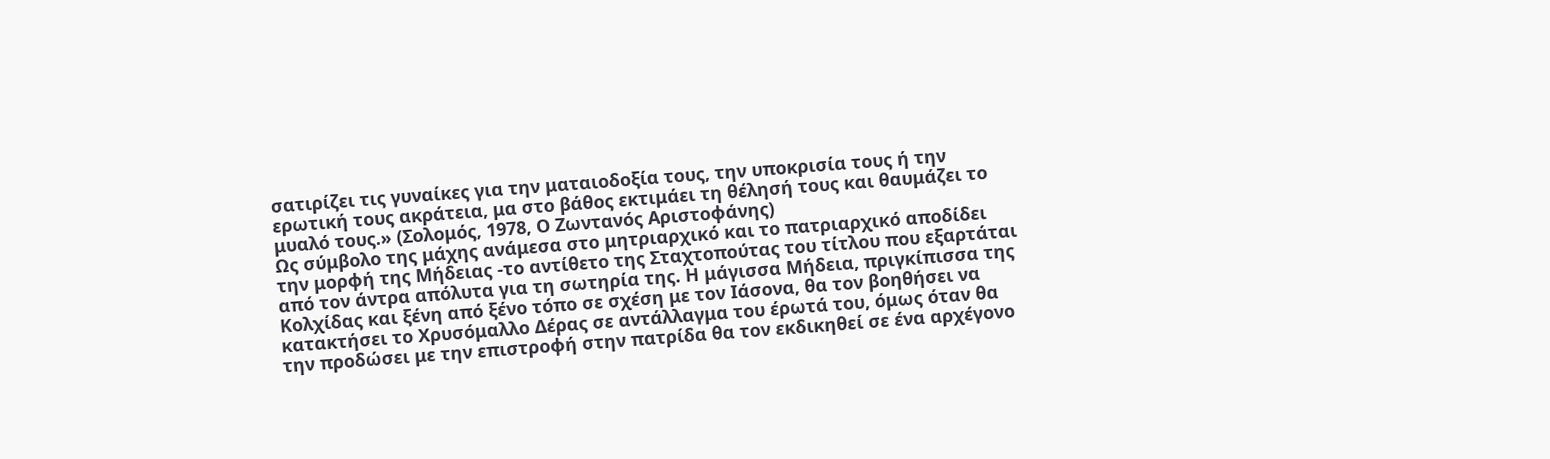σατιρίζει τις γυναίκες για την ματαιοδοξία τους, την υποκρισία τους ή την ερωτική τους ακράτεια, μα στο βάθος εκτιμάει τη θέλησή τους και θαυμάζει το μυαλό τους.» (Σολομός, 1978, Ο Ζωντανός Αριστοφάνης)
Ως σύμβολο της μάχης ανάμεσα στο μητριαρχικό και το πατριαρχικό αποδίδει την μορφή της Μήδειας -το αντίθετο της Σταχτοπούτας του τίτλου που εξαρτάται από τον άντρα απόλυτα για τη σωτηρία της. Η μάγισσα Μήδεια, πριγκίπισσα της Κολχίδας και ξένη από ξένο τόπο σε σχέση με τον Ιάσονα, θα τον βοηθήσει να κατακτήσει το Χρυσόμαλλο Δέρας σε αντάλλαγμα του έρωτά του, όμως όταν θα την προδώσει με την επιστροφή στην πατρίδα θα τον εκδικηθεί σε ένα αρχέγονο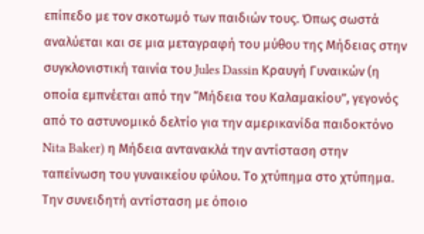επίπεδο με τον σκοτωμό των παιδιών τους. Όπως σωστά αναλύεται και σε μια μεταγραφή του μύθου της Μήδειας στην συγκλονιστική ταινία του Jules Dassin Κραυγή Γυναικών (η οποία εμπνέεται από την “Μήδεια του Καλαμακίου”, γεγονός από το αστυνομικό δελτίο για την αμερικανίδα παιδοκτόνο Nita Baker) η Μήδεια αντανακλά την αντίσταση στην ταπείνωση του γυναικείου φύλου. Το χτύπημα στο χτύπημα. Την συνειδητή αντίσταση με όποιο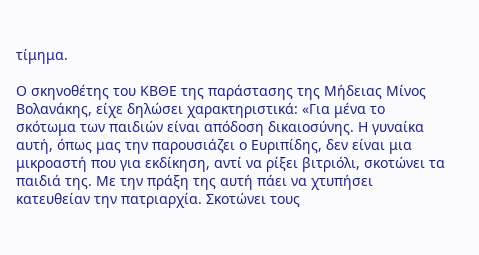τίμημα.

Ο σκηνοθέτης του ΚΒΘΕ της παράστασης της Μήδειας Μίνος Βολανάκης, είχε δηλώσει χαρακτηριστικά: «Για μένα το σκότωμα των παιδιών είναι απόδοση δικαιοσύνης. Η γυναίκα αυτή, όπως μας την παρουσιάζει ο Ευριπίδης, δεν είναι μια μικροαστή που για εκδίκηση, αντί να ρίξει βιτριόλι, σκοτώνει τα παιδιά της. Με την πράξη της αυτή πάει να χτυπήσει κατευθείαν την πατριαρχία. Σκοτώνει τους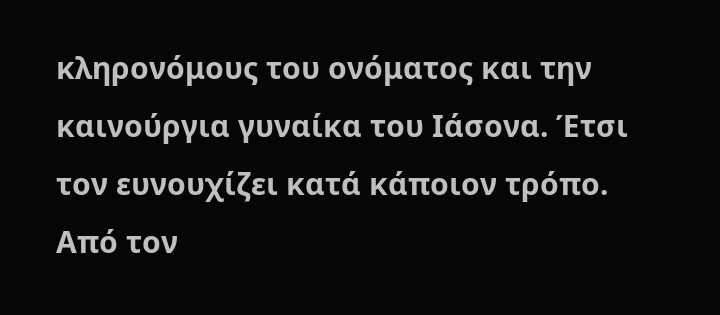κληρονόμους του ονόματος και την καινούργια γυναίκα του Ιάσονα. Έτσι τον ευνουχίζει κατά κάποιον τρόπο. Από τον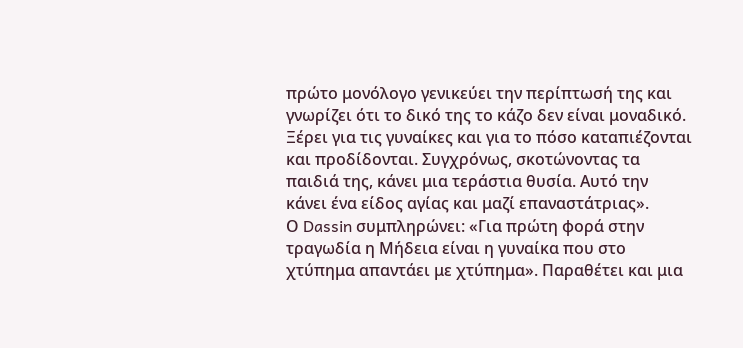πρώτο μονόλογο γενικεύει την περίπτωσή της και γνωρίζει ότι το δικό της το κάζο δεν είναι μοναδικό. Ξέρει για τις γυναίκες και για το πόσο καταπιέζονται και προδίδονται. Συγχρόνως, σκοτώνοντας τα παιδιά της, κάνει μια τεράστια θυσία. Αυτό την κάνει ένα είδος αγίας και μαζί επαναστάτριας».
Ο Dassin συμπληρώνει: «Για πρώτη φορά στην τραγωδία η Μήδεια είναι η γυναίκα που στο χτύπημα απαντάει με χτύπημα». Παραθέτει και μια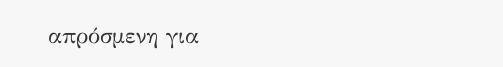απρόσμενη για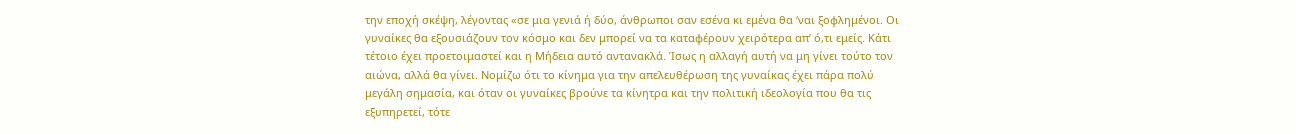την εποχή σκέψη, λέγοντας «σε μια γενιά ή δύο, άνθρωποι σαν εσένα κι εμένα θα ‘ναι ξοφλημένοι. Οι γυναίκες θα εξουσιάζουν τον κόσμο και δεν μπορεί να τα καταφέρουν χειρότερα απ’ ό,τι εμείς. Κάτι τέτοιο έχει προετοιμαστεί και η Μήδεια αυτό αντανακλά. Ίσως η αλλαγή αυτή να μη γίνει τούτο τον αιώνα, αλλά θα γίνει. Νομίζω ότι το κίνημα για την απελευθέρωση της γυναίκας έχει πάρα πολύ μεγάλη σημασία, και όταν οι γυναίκες βρούνε τα κίνητρα και την πολιτική ιδεολογία που θα τις εξυπηρετεί, τότε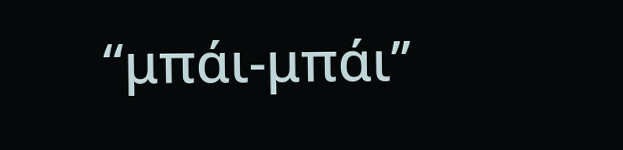“μπάι-μπάι’’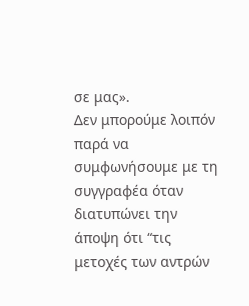σε μας».
Δεν μπορούμε λοιπόν παρά να συμφωνήσουμε με τη συγγραφέα όταν διατυπώνει την άποψη ότι “τις μετοχές των αντρών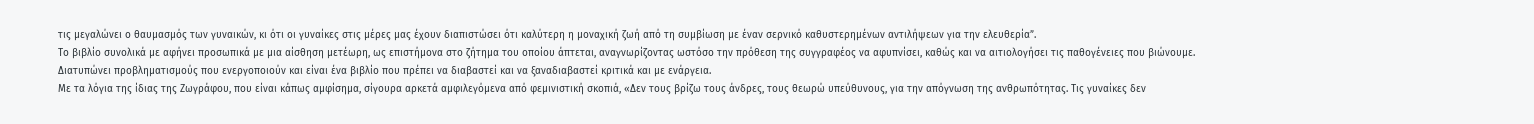τις μεγαλώνει ο θαυμασμός των γυναικών, κι ότι οι γυναίκες στις μέρες μας έχουν διαπιστώσει ότι καλύτερη η μοναχική ζωή από τη συμβίωση με έναν σερνικό καθυστερημένων αντιλήψεων για την ελευθερία”.
Το βιβλίο συνολικά με αφήνει προσωπικά με μια αίσθηση μετέωρη, ως επιστήμονα στο ζήτημα του οποίου άπτεται, αναγνωρίζοντας ωστόσο την πρόθεση της συγγραφέος να αφυπνίσει, καθώς και να αιτιολογήσει τις παθογένειες που βιώνουμε. Διατυπώνει προβληματισμούς που ενεργοποιούν και είναι ένα βιβλίο που πρέπει να διαβαστεί και να ξαναδιαβαστεί κριτικά και με ενάργεια.
Με τα λόγια της ίδιας της Ζωγράφου, που είναι κάπως αμφίσημα, σίγουρα αρκετά αμφιλεγόμενα από φεμινιστική σκοπιά, «Δεν τους βρίζω τους άνδρες, τους θεωρώ υπεύθυνους, για την απόγνωση της ανθρωπότητας. Τις γυναίκες δεν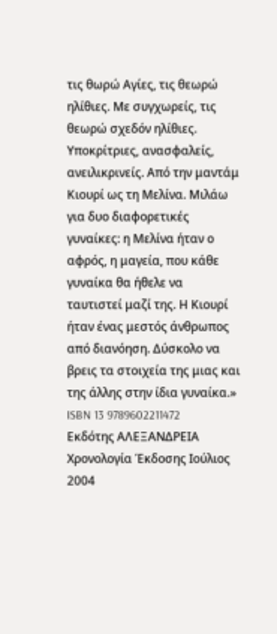τις θωρώ Αγίες, τις θεωρώ ηλίθιες. Με συγχωρείς, τις θεωρώ σχεδόν ηλίθιες. Υποκρίτριες, ανασφαλείς, ανειλικρινείς. Από την μαντάμ Κιουρί ως τη Μελίνα. Μιλάω για δυο διαφορετικές γυναίκες: η Μελίνα ήταν ο αφρός, η μαγεία, που κάθε γυναίκα θα ήθελε να ταυτιστεί μαζί της. Η Κιουρί ήταν ένας μεστός άνθρωπος από διανόηση. Δύσκολο να βρεις τα στοιχεία της μιας και της άλλης στην ίδια γυναίκα.»
ISBN 13 9789602211472 Εκδότης ΑΛΕΞΑΝΔΡΕΙΑ Χρονολογία Έκδοσης Ιούλιος 2004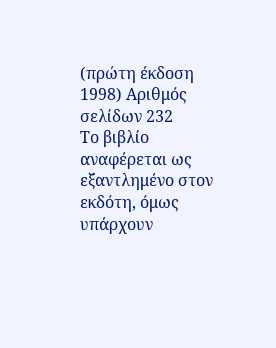(πρώτη έκδοση 1998) Αριθμός σελίδων 232
Το βιβλίο αναφέρεται ως εξαντλημένο στον εκδότη, όμως υπάρχουν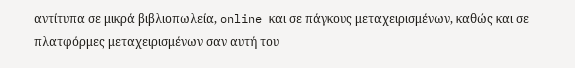αντίτυπα σε μικρά βιβλιοπωλεία, online και σε πάγκους μεταχειρισμένων, καθώς και σε πλατφόρμες μεταχειρισμένων σαν αυτή του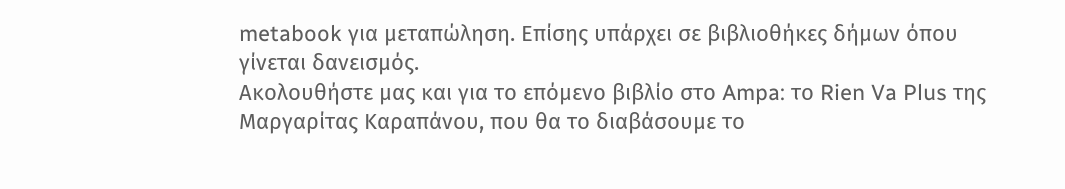metabook για μεταπώληση. Επίσης υπάρχει σε βιβλιοθήκες δήμων όπου γίνεται δανεισμός.
Ακολουθήστε μας και για το επόμενο βιβλίο στο Ampa: το Rien Va Plus της Μαργαρίτας Καραπάνου, που θα το διαβάσουμε το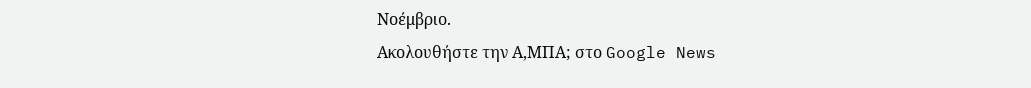Νοέμβριο.
Ακολουθήστε την Α,ΜΠΑ; στο Google News